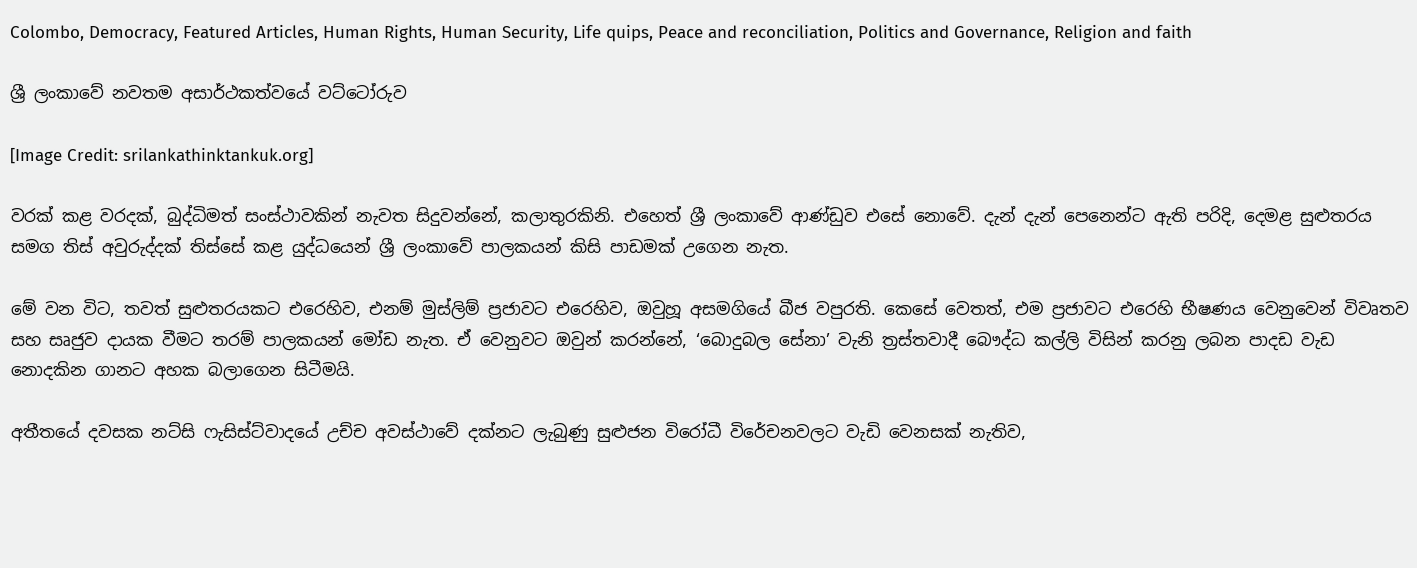Colombo, Democracy, Featured Articles, Human Rights, Human Security, Life quips, Peace and reconciliation, Politics and Governance, Religion and faith

ශ්‍රී ලංකාවේ නවතම අසාර්ථකත්වයේ වට්ටෝරුව

[Image Credit: srilankathinktankuk.org]

වරක් කළ වරදක්, බුද්ධිමත් සංස්ථාවකින් නැවත සිදුවන්නේ, කලාතුරකිනි. එහෙත් ශ්‍රී ලංකාවේ ආණ්ඩුව එසේ නොවේ. දැන් දැන් පෙනෙන්ට ඇති පරිදි, දෙමළ සුළුතරය සමග තිස් අවුරුද්දක් තිස්සේ කළ යුද්ධයෙන් ශ්‍රී ලංකාවේ පාලකයන් කිසි පාඩමක් උගෙන නැත.

මේ වන විට, තවත් සුළුතරයකට එරෙහිව, එනම් මුස්ලිම් ප්‍රජාවට එරෙහිව, ඔවුහූ අසමගියේ බීජ වපුරති. කෙසේ වෙතත්, එම ප්‍රජාවට එරෙහි භීෂණය වෙනුවෙන් විවෘතව සහ සෘජුව දායක වීමට තරම් පාලකයන් මෝඩ නැත. ඒ වෙනුවට ඔවුන් කරන්නේ, ‘බොදුබල සේනා’ වැනි ත්‍රස්තවාදී බෞද්ධ කල්ලි විසින් කරනු ලබන පාදඩ වැඩ නොදකින ගානට අහක බලාගෙන සිටීමයි.

අතීතයේ දවසක නට්සි ෆැසිස්ට්වාදයේ උච්ච අවස්ථාවේ දක්නට ලැබුණු සුළුජන විරෝධී විරේචනවලට වැඩි වෙනසක් නැතිව,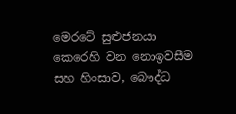මෙරටේ සුළුජනයා කෙරෙහි වන නොඉවසීම සහ හිංසාව, බෞද්ධ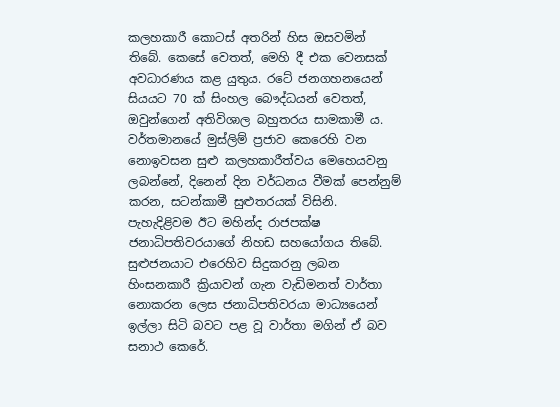කලහකාරී කොටස් අතරින් හිස ඔසවමින් තිබේ. කෙසේ වෙතත්, මෙහි දී එක වෙනසක් අවධාරණය කළ යුතුය. රටේ ජනගහනයෙන් සියයට 70 ක් සිංහල බෞද්ධයන් වෙතත්, ඔවුන්ගෙන් අතිවිශාල බහුතරය සාමකාමී ය. වර්තමානයේ මුස්ලිම් ප්‍රජාව කෙරෙහි වන නොඉවසන සුළු කලහකාරීත්වය මෙහෙයවනු ලබන්නේ, දිනෙන් දින වර්ධනය වීමක් පෙන්නුම් කරන, සටන්කාමී සුළුතරයක් විසිනි. පැහැදිළිවම ඊට මහින්ද රාජපක්ෂ ජනාධිපතිවරයාගේ නිහඩ සහයෝගය තිබේ. සුළුජනයාට එරෙහිව සිදුකරනු ලබන හිංසනකාරී ක්‍රියාවන් ගැන වැඩිමනත් වාර්තා නොකරන ලෙස ජනාධිපතිවරයා මාධ්‍යයෙන් ඉල්ලා සිටි බවට පළ වූ වාර්තා මගින් ඒ බව සනාථ කෙරේ.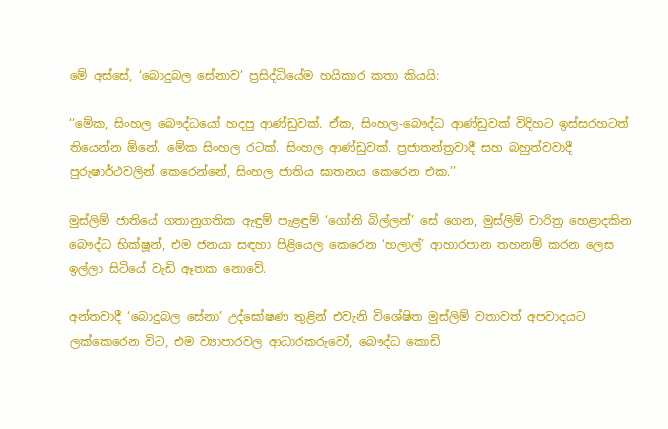මේ අස්සේ, ‘බොදුබල සේනාව’ ප්‍රසිද්ධියේම හයිකාර කතා කියයි:

‘‘මේක, සිංහල බෞද්ධයෝ හදපු ආණ්ඩුවක්. ඒක, සිංහල-බෞද්ධ ආණ්ඩුවක් විදිහට ඉස්සරහටත් තියෙන්න ඕනේ. මේක සිංහල රටක්. සිංහල ආණ්ඩුවක්. ප්‍රජාතන්ත්‍රවාදී සහ බහුත්වවාදී පුරුෂාර්ථවලින් කෙරෙන්නේ, සිංහල ජාතිය ඝාතනය කෙරෙන එක.’’

මුස්ලිම් ජාතියේ ගතානුගතික ඇඳුම් පැළඳුම් ‘ගෝනි බිල්ලන්’ සේ ගෙන, මුස්ලිම් චාරිත්‍ර හෙළාදකින බෞද්ධ භික්ෂූන්, එම ජනයා සඳහා පිළියෙල කෙරෙන ‘හලාල්’ ආහාරපාන තහනම් කරන ලෙස ඉල්ලා සිටියේ වැඩි ඈතක නොවේ.

අන්තවාදී ‘බොදුබල සේනා’ උද්ඝෝෂණ තුළින් එවැනි විශේෂිත මුස්ලිම් වතාවත් අපවාදයට ලක්කෙරෙන විට, එම ව්‍යාපාරවල ආධාරකරුවෝ, බෞද්ධ කොඩි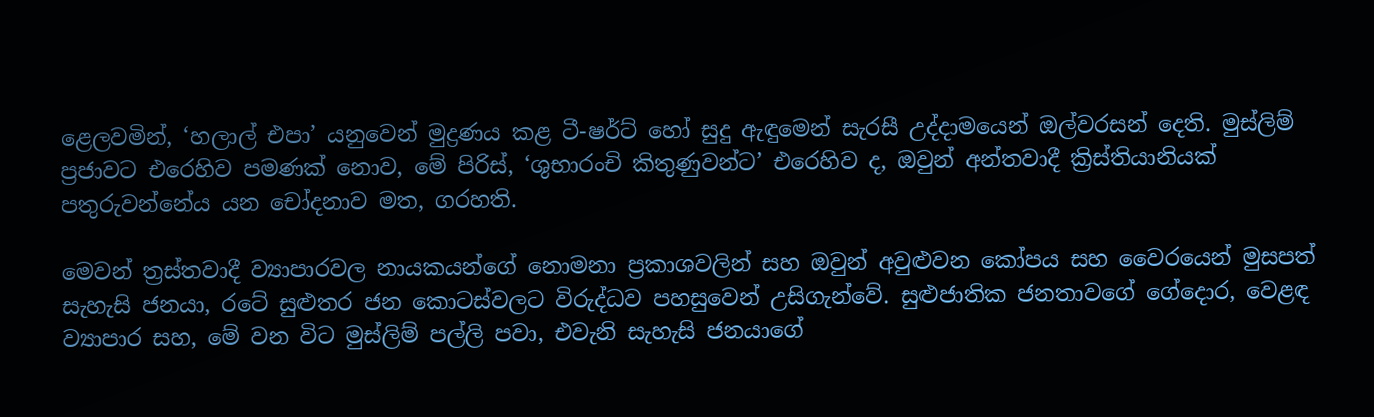ළෙලවමින්, ‘හලාල් එපා’ යනුවෙන් මුද්‍රණය කළ ටී-ෂර්ට් හෝ සුදු ඇඳුමෙන් සැරසී උද්දාමයෙන් ඔල්වරසන් දෙති. මුස්ලිම් ප්‍රජාවට එරෙහිව පමණක් නොව, මේ පිරිස්, ‘ශුභාරංචි කිතුණුවන්ට’ එරෙහිව ද, ඔවුන් අන්තවාදී ක්‍රිස්තියානියක් පතුරුවන්නේය යන චෝදනාව මත, ගරහති.

මෙවන් ත්‍රස්තවාදී ව්‍යාපාරවල නායකයන්ගේ නොමනා ප්‍රකාශවලින් සහ ඔවුන් අවුළුවන කෝපය සහ වෛරයෙන් මුසපත් සැහැසි ජනයා, රටේ සුළුතර ජන කොටස්වලට විරුද්ධව පහසුවෙන් උසිගැන්වේ. සුළුජාතික ජනතාවගේ ගේදොර, වෙළඳ ව්‍යාපාර සහ, මේ වන විට මුස්ලිම් පල්ලි පවා, එවැනි සැහැසි ජනයාගේ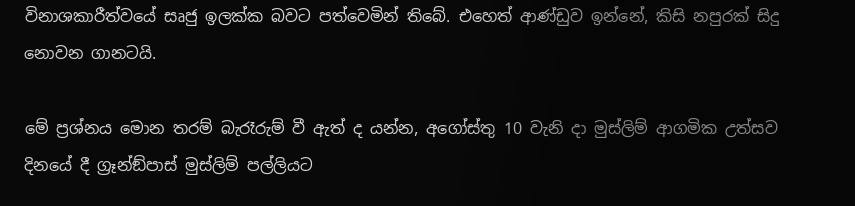විනාශකාරීත්වයේ සෘජු ඉලක්ක බවට පත්වෙමින් තිබේ. එහෙත් ආණ්ඩුව ඉන්නේ, කිසි නපුරක් සිදු නොවන ගානටයි.

මේ ප්‍රශ්නය මොන තරම් බැරෑරුම් වී ඇත් ද යන්න, අගෝස්තු 10 වැනි දා මුස්ලිම් ආගමික උත්සව දිනයේ දී ග්‍රෑන්ඞ්පාස් මුස්ලිම් පල්ලියට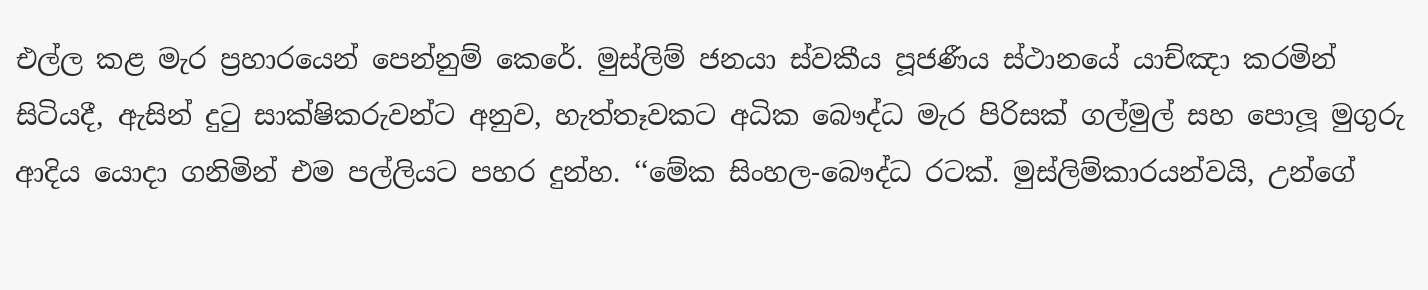එල්ල කළ මැර ප්‍රහාරයෙන් පෙන්නුම් කෙරේ. මුස්ලිම් ජනයා ස්වකීය පූජණීය ස්ථානයේ යාච්ඤා කරමින් සිටියදී, ඇසින් දුටු සාක්ෂිකරුවන්ට අනුව, හැත්තෑවකට අධික බෞද්ධ මැර පිරිසක් ගල්මුල් සහ පොලූ මුගුරු ආදිය යොදා ගනිමින් එම පල්ලියට පහර දුන්හ. ‘‘මේක සිංහල-බෞද්ධ රටක්. මුස්ලිම්කාරයන්වයි, උන්ගේ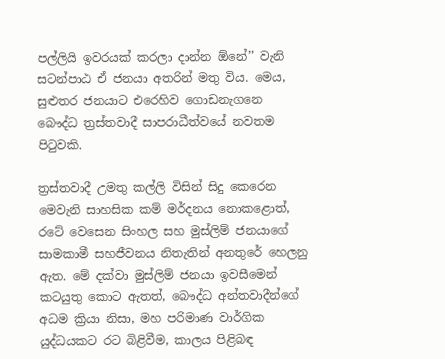පල්ලියි ඉවරයක් කරලා දාන්න ඕනේ’’ වැනි සටන්පාඨ ඒ ජනයා අතරින් මතු විය. මෙය, සුළුතර ජනයාට එරෙහිව ගොඩනැගනෙ බෞද්ධ ත්‍රස්තවාදී සාපරාධීත්වයේ නවතම පිටුවකි.

ත්‍රස්තවාදී උමතු කල්ලි විසින් සිදු කෙරෙන මෙවැනි සාහසික කම් මර්දනය නොකළොත්, රටේ වෙසෙන සිංහල සහ මුස්ලිම් ජනයාගේ සාමකාමී සහජීවනය නිතැතින් අනතුරේ හෙලනු ඇත. මේ දක්වා මුස්ලිම් ජනයා ඉවසීමෙන් කටයුතු කොට ඇතත්, බෞද්ධ අන්තවාදීන්ගේ අධම ක්‍රියා නිසා, මහ පරිමාණ වාර්ගික යුද්ධයකට රට බිළිවීම, කාලය පිළිබඳ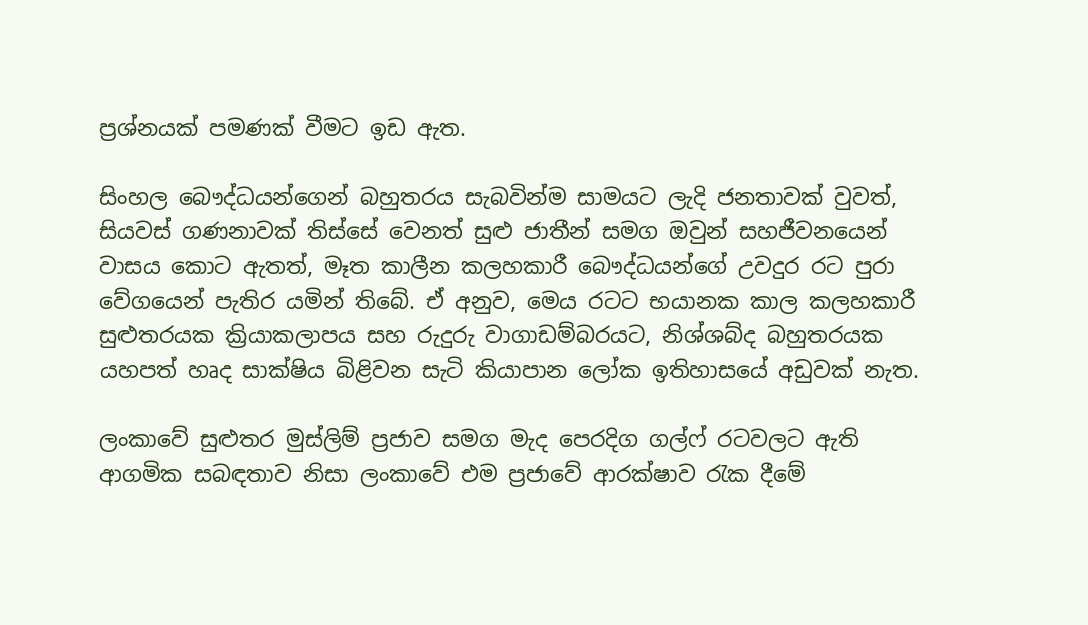ප්‍රශ්නයක් පමණක් වීමට ඉඩ ඇත.

සිංහල බෞද්ධයන්ගෙන් බහුතරය සැබවින්ම සාමයට ලැදි ජනතාවක් වුවත්, සියවස් ගණනාවක් තිස්සේ වෙනත් සුළු ජාතීන් සමග ඔවුන් සහජීවනයෙන් වාසය කොට ඇතත්, මෑත කාලීන කලහකාරී බෞද්ධයන්ගේ උවදුර රට පුරා වේගයෙන් පැතිර යමින් තිබේ. ඒ අනුව, මෙය රටට භයානක කාල කලහකාරී සුළුතරයක ක්‍රියාකලාපය සහ රුදුරු වාගාඩම්බරයට, නිශ්ශබ්ද බහුතරයක යහපත් හෘද සාක්ෂිය බිළිවන සැටි කියාපාන ලෝක ඉතිහාසයේ අඩුවක් නැත.

ලංකාවේ සුළුතර මුස්ලිම් ප්‍රජාව සමග මැද පෙරදිග ගල්ෆ් රටවලට ඇති ආගමික සබඳතාව නිසා ලංකාවේ එම ප්‍රජාවේ ආරක්ෂාව රැක දීමේ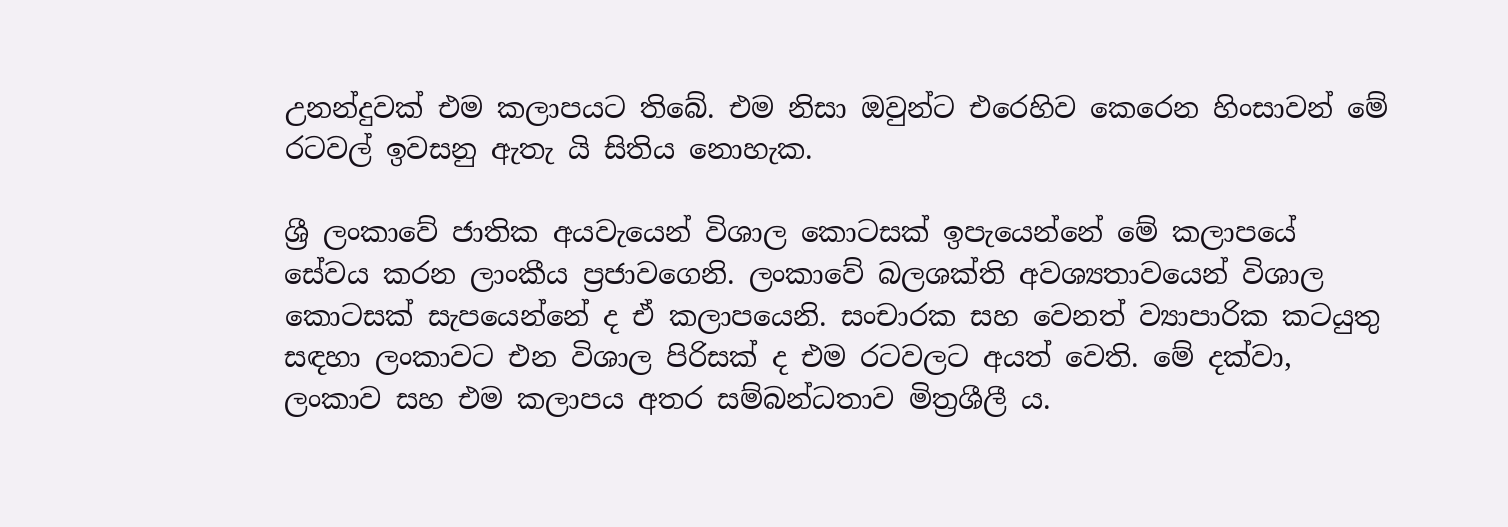උනන්දුවක් එම කලාපයට තිබේ. එම නිසා ඔවුන්ට එරෙහිව කෙරෙන හිංසාවන් මේ රටවල් ඉවසනු ඇතැ යි සිතිය නොහැක.

ශ්‍රී ලංකාවේ ජාතික අයවැයෙන් විශාල කොටසක් ඉපැයෙන්නේ මේ කලාපයේ සේවය කරන ලාංකීය ප්‍රජාවගෙනි. ලංකාවේ බලශක්ති අවශ්‍යතාවයෙන් විශාල කොටසක් සැපයෙන්නේ ද ඒ කලාපයෙනි. සංචාරක සහ වෙනත් ව්‍යාපාරික කටයුතු සඳහා ලංකාවට එන විශාල පිරිසක් ද එම රටවලට අයත් වෙති. මේ දක්වා, ලංකාව සහ එම කලාපය අතර සම්බන්ධතාව මිත්‍රශීලී ය.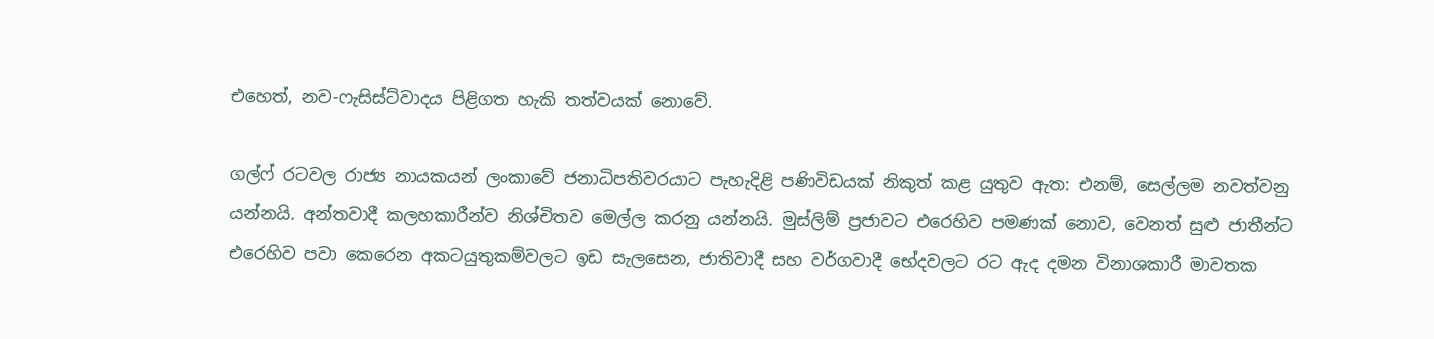එහෙත්, නව-ෆැසිස්ට්වාදය පිළිගත හැකි තත්වයක් නොවේ.

ගල්ෆ් රටවල රාජ්‍ය නායකයන් ලංකාවේ ජනාධිපතිවරයාට පැහැදිළි පණිවිඩයක් නිකුත් කළ යුතුව ඇත: එනම්, සෙල්ලම නවත්වනු යන්නයි. අන්තවාදී කලහකාරීන්ව නිශ්චිතව මෙල්ල කරනු යන්නයි. මුස්ලිම් ප්‍රජාවට එරෙහිව පමණක් නොව, වෙනත් සුළු ජාතීන්ට එරෙහිව පවා කෙරෙන අකටයුතුකම්වලට ඉඩ සැලසෙන, ජාතිවාදී සහ වර්ගවාදී භේදවලට රට ඇද දමන විනාශකාරී මාවතක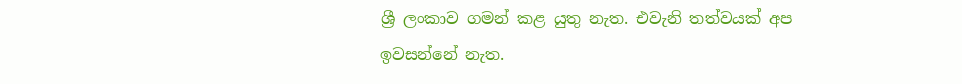ශ්‍රී ලංකාව ගමන් කළ යුතු නැත. එවැනි තත්වයක් අප ඉවසන්නේ නැත.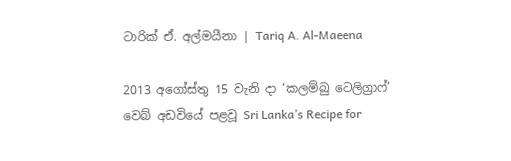ටාරික් ඒ. අල්මයීනා | Tariq A. Al-Maeena

2013 අගෝස්තු 15 වැනි දා ‘කලම්බු ටෙලිග්‍රාෆ්’ වෙබ් අඩවියේ පළවූ Sri Lanka’s Recipe for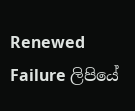Renewed Failure ලිපියේ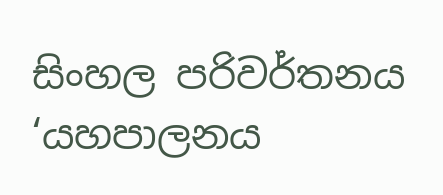සිංහල පරිවර්තනය ‘යහපාලනය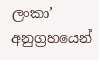ලංකා’ අනුග්‍රහයෙන්